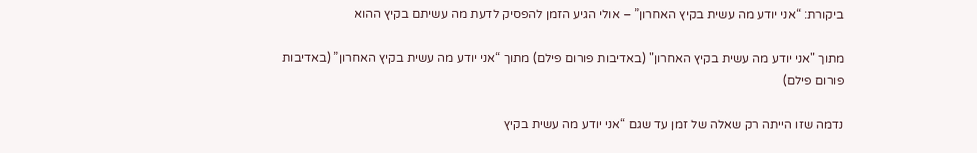ביקורת: “אני יודע מה עשית בקיץ האחרון” – אולי הגיע הזמן להפסיק לדעת מה עשיתם בקיץ ההוא

מתוך "אני יודע מה עשית בקיץ האחרון" (באדיבות פורום פילם) מתוך “אני יודע מה עשית בקיץ האחרון” (באדיבות פורום פילם)

נדמה שזו הייתה רק שאלה של זמן עד שגם “אני יודע מה עשית בקיץ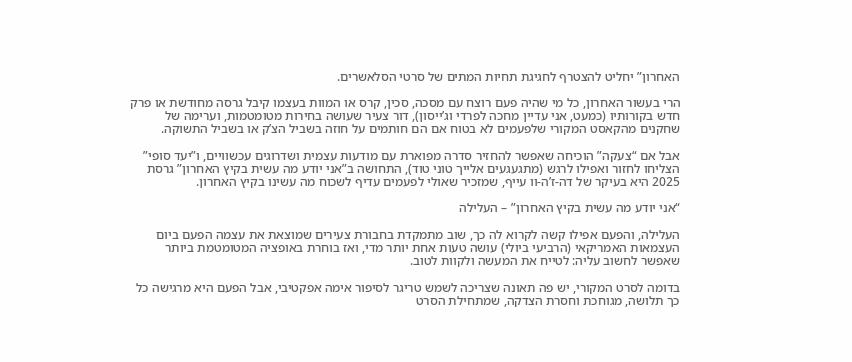האחרון” יחליט להצטרף לחגיגת תחיות המתים של סרטי הסלאשרים.

הרי בעשור האחרון, כל מי שהיה פעם רוצח עם מסכה, סכין, קרס או המוות בעצמו קיבל גרסה מחודשת או פרק חדש בקורותיו (כמעט, אני עדיין מחכה לפרדי וג’ייסון), דור צעיר שעושה בחירות מטומטמות, וערימה של שחקנים מהקאסט המקורי שלפעמים לא בטוח אם הם חותמים על חוזה בשביל הצ’ק או בשביל התשוקה.

אבל אם “צעקה” הוכיחה שאפשר להחזיר סדרה מפוארת עם מודעות עצמית ושדרוגים עכשוויים, ו”יעד סופי” הצליחו לחזור ואפילו לרגש (מתגעגעים אלייך טוני טוד), התחושה ב”אני יודע מה עשית בקיץ האחרון” גרסת 2025 היא בעיקר של דה-ז’ה-וו עייף, שמזכיר שאולי לפעמים עדיף לשכוח מה עשינו בקיץ האחרון.

“אני יודע מה עשית בקיץ האחרון” – העלילה

העלילה, והפעם אפילו קשה לקרוא לה כך, שוב מתמקדת בחבורת צעירים שמוצאת את עצמה הפעם ביום העצמאות האמריקאי (הרביעי ביולי) עושה טעות אחת יותר מדי, ואז בוחרת באופציה המטומטמת ביותר שאפשר לחשוב עליה: לטייח את המעשה ולקוות לטוב.

בדומה לסרט המקורי, יש פה תאונה שצריכה לשמש טריגר לסיפור אימה אפקטיבי, אבל הפעם היא מרגישה כל כך תלושה, מגוחכת וחסרת הצדקה, שמתחילת הסרט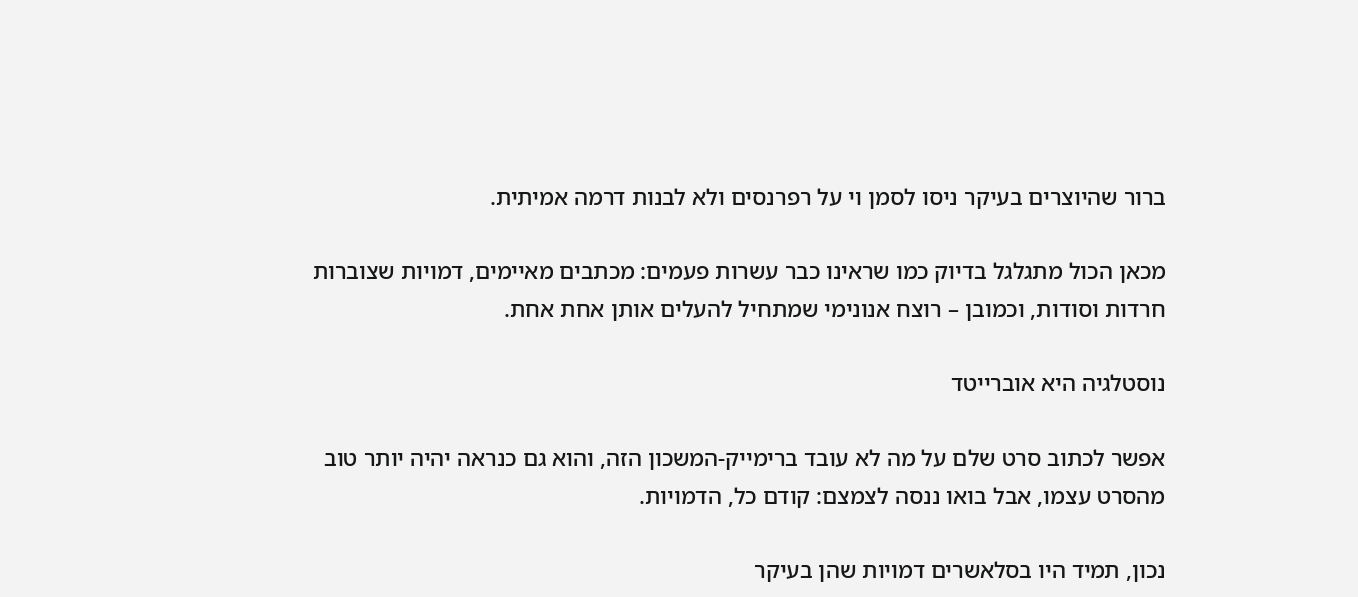ברור שהיוצרים בעיקר ניסו לסמן וי על רפרנסים ולא לבנות דרמה אמיתית.

מכאן הכול מתגלגל בדיוק כמו שראינו כבר עשרות פעמים: מכתבים מאיימים, דמויות שצוברות חרדות וסודות, וכמובן – רוצח אנונימי שמתחיל להעלים אותן אחת אחת.

נוסטלגיה היא אוברייטד

אפשר לכתוב סרט שלם על מה לא עובד ברימייק-המשכון הזה, והוא גם כנראה יהיה יותר טוב מהסרט עצמו, אבל בואו ננסה לצמצם: קודם כל, הדמויות.

נכון, תמיד היו בסלאשרים דמויות שהן בעיקר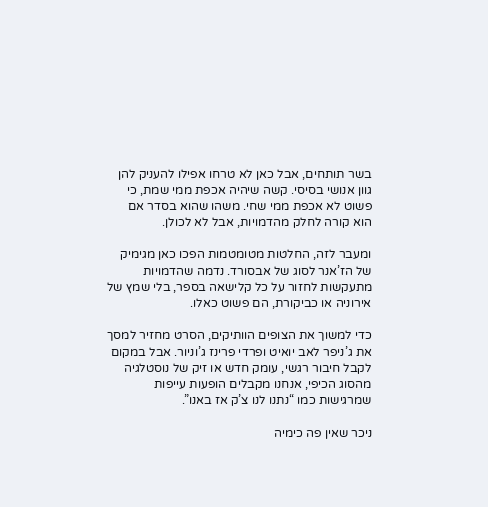בשר תותחים, אבל כאן לא טרחו אפילו להעניק להן גוון אנושי בסיסי. קשה שיהיה אכפת ממי שמת, כי פשוט לא אכפת ממי שחי. משהו שהוא בסדר אם הוא קורה לחלק מהדמויות, אבל לא לכולן.

ומעבר לזה, החלטות מטומטמות הפכו כאן מגימיק של הז’אנר לסוג של אבסורד. נדמה שהדמויות מתעקשות לחזור על כל קלישאה בספר, בלי שמץ של אירוניה או כביקורת, הם פשוט כאלו.

כדי למשוך את הצופים הוותיקים, הסרט מחזיר למסך את ג’ניפר לאב יואיט ופרדי פרינז ג’וניור. אבל במקום לקבל חיבור רגשי, עומק חדש או זיק של נוסטלגיה מהסוג הכיפי, אנחנו מקבלים הופעות עייפות שמרגישות כמו “נתנו לנו צ’ק אז באנו”.

ניכר שאין פה כימיה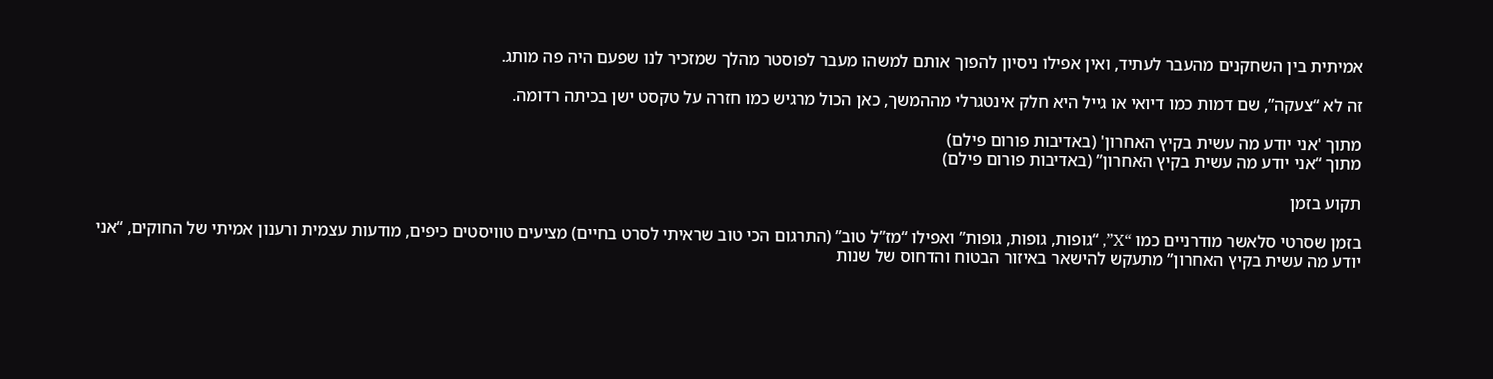אמיתית בין השחקנים מהעבר לעתיד, ואין אפילו ניסיון להפוך אותם למשהו מעבר לפוסטר מהלך שמזכיר לנו שפעם היה פה מותג.

זה לא “צעקה”, שם דמות כמו דיואי או גייל היא חלק אינטגרלי מההמשך, כאן הכול מרגיש כמו חזרה על טקסט ישן בכיתה רדומה.

מתוך 'אני יודע מה עשית בקיץ האחרון' (באדיבות פורום פילם)
מתוך “אני יודע מה עשית בקיץ האחרון” (באדיבות פורום פילם)

תקוע בזמן

בזמן שסרטי סלאשר מודרניים כמו “X”, “גופות, גופות, גופות” ואפילו “מז”ל טוב” (התרגום הכי טוב שראיתי לסרט בחיים) מציעים טוויסטים כיפים, מודעות עצמית ורענון אמיתי של החוקים, “אני יודע מה עשית בקיץ האחרון” מתעקש להישאר באיזור הבטוח והדחוס של שנות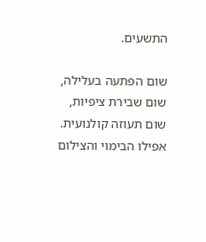התשעים.

שום הפתעה בעלילה, שום שבירת ציפיות, שום תעוזה קולנועית. אפילו הבימוי והצילום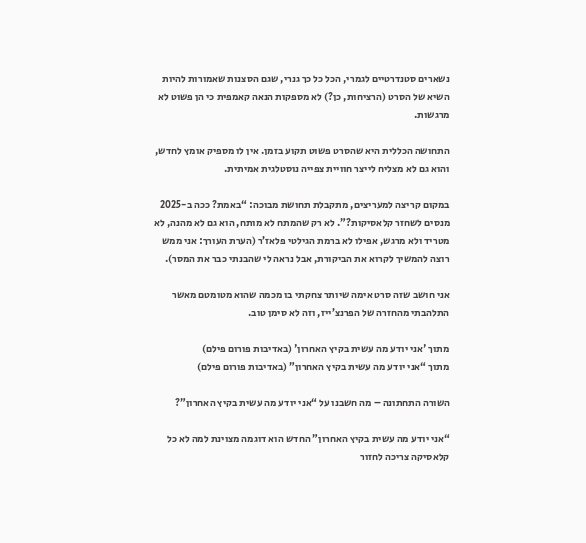נשארים סטנדרטיים לגמרי, הכל כל כך גנרי, שגם הסצנות שאמורות להיות השיא של הסרט (הרציחות, כן?) לא מספקות הנאה קאמפית כי הן פשוט לא מרגשות.

התחושה הכללית היא שהסרט פשוט תקוע בזמן. אין לו מספיק אומץ לחדש, והוא גם לא מצליח לייצר חוויית צפייה נוסטלגית אמיתית.

במקום קריצה למעריצים, מתקבלת תחושת מבוכה: “באמת? ככה ב-2025 מנסים לשחזר קלאסיקות?”. לא רק שהמתח לא מותח, הוא גם לא מהנה, לא מטריד ולא מרגש, אפילו לא ברמת הגילטי פלאז’ר (הערת העורך: אני ממש רוצה להמשיך לקרוא את הביקורת, אבל נראה לי שהבנתי כבר את המסר).

אני חושב שזה סרט אימה שיותר צחקתי בו מכמה שהוא מטומטם מאשר התלהבתי מהחזרה של הפרנצ’ייז, וזה לא סימן טוב.

מתוך 'אני יודע מה עשית בקיץ האחרון' (באדיבות פורום פילם)
מתוך “אני יודע מה עשית בקיץ האחרון” (באדיבות פורום פילם)

השורה התחתונה – מה חשבנו על “אני יודע מה עשית בקיץ האחרון”?

“אני יודע מה עשית בקיץ האחרון” החדש הוא דוגמה מצוינת למה לא כל קלאסיקה צריכה לחזור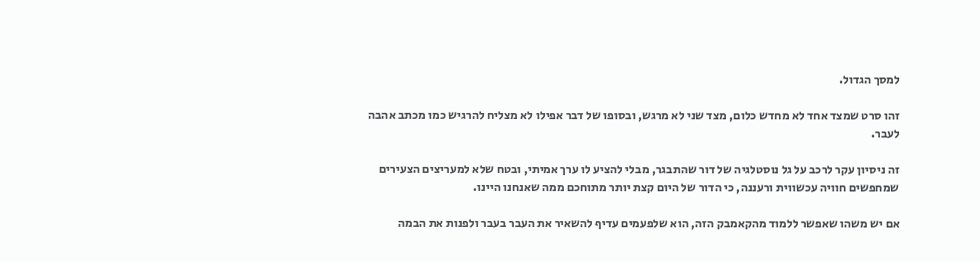למסך הגדול.

זהו סרט שמצד אחד לא מחדש כלום, מצד שני לא מרגש, ובסופו של דבר אפילו לא מצליח להרגיש כמו מכתב אהבה לעבר.

זה ניסיון עקר לרכב על גל נוסטלגיה של דור שהתבגר, מבלי להציע לו ערך אמיתי, ובטח שלא למעריצים הצעירים שמחפשים חוויה עכשווית ורעננה, כי הדור של היום קצת יותר מתוחכם ממה שאנחנו היינו.

אם יש משהו שאפשר ללמוד מהקאמבק הזה, הוא שלפעמים עדיף להשאיר את העבר בעבר ולפנות את הבמה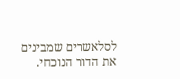לסלאשרים שמבינים את הדור הנוכחי.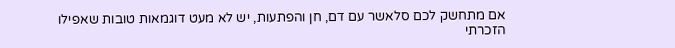אם מתחשק לכם סלאשר עם דם, חן והפתעות, יש לא מעט דוגמאות טובות שאפילו הזכרתי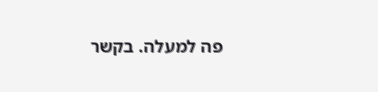פה למעלה. בקשר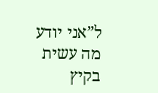ל”אני יודע מה עשית בקיץ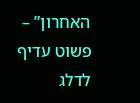האחרון” – פשוט עדיף לדלג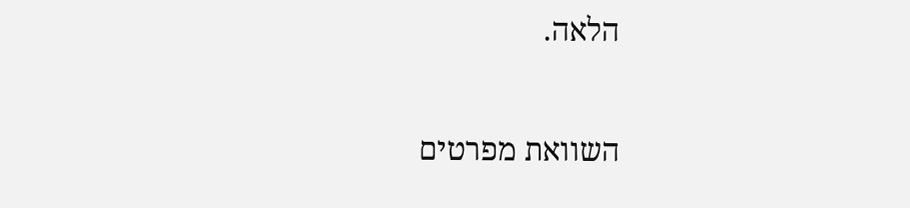הלאה.

השוואת מפרטים